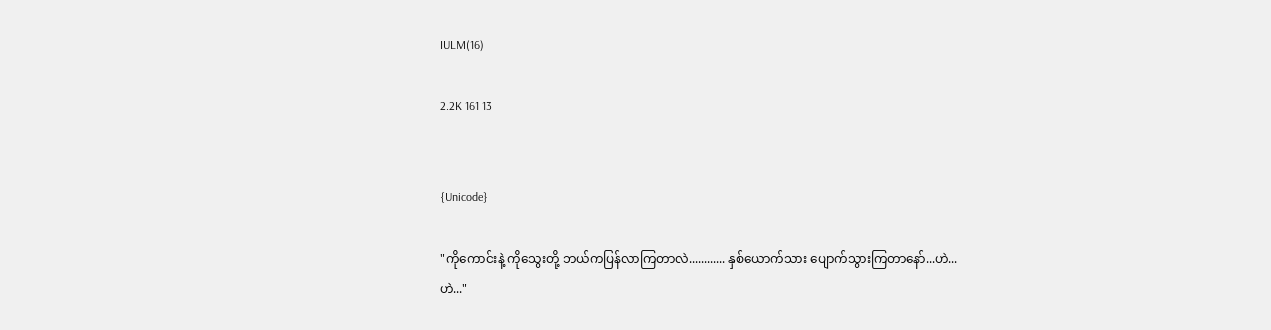IULM(16)

2.2K 161 13


{Unicode}

"ကိုကောင်းနဲ့ ကိုသွေးတို့ ဘယ်ကပြန်လာကြတာလဲ............ နှစ်ယောက်သား ပျောက်သွားကြတာနော်...ဟဲ...ဟဲ..."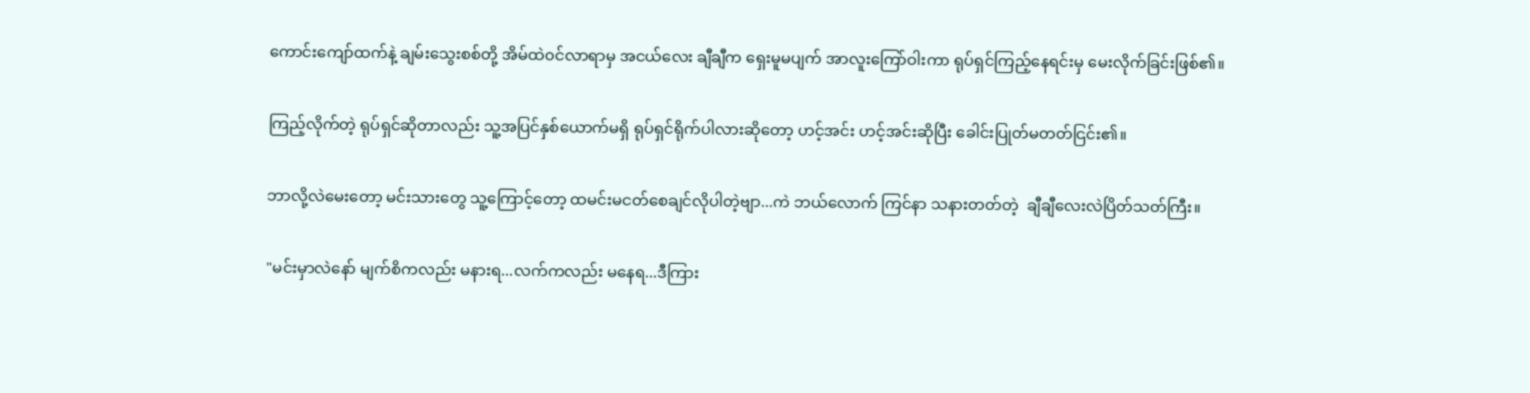ကောင်းကျော်ထက်နဲ့ ချမ်း‌သွေးစစ်တို့ အိမ်ထဲ၀င်လာရာမှ အငယ်လေး ချီချီက ရှေးမူမပျက် အာလူးကြော်ဝါးကာ ရုပ်ရှင်ကြည့်နေရင်းမှ မေးလိုက်ခြင်းဖြစ်၏။

ကြည့်လိုက်တဲ့ ရုပ်ရှင်ဆိုတာလည်း သူ့အပြင်နှစ်ယောက်မရှိ ရုပ်ရှင်ရိုက်ပါလားဆိုတော့ ဟင့်အင်း ဟင့်အင်းဆိုပြီး ခေါင်းပြုတ်မတတ်ငြင်း၏။

ဘာလို့လဲမေးတော့ မင်းသားတွေ သူ့ကြောင့်တော့ ထမင်းမငတ်စေချင်လိုပါတဲ့ဗျာ...ကဲ ဘယ်လောက် ကြင်နာ သနားတတ်တဲ့  ချီချီလေးလဲပြိတ်သတ်ကြီး။

"မင်းမှာလဲနော် မျက်စိကလည်း မနားရ...လက်ကလည်း မနေရ...ဒီကြား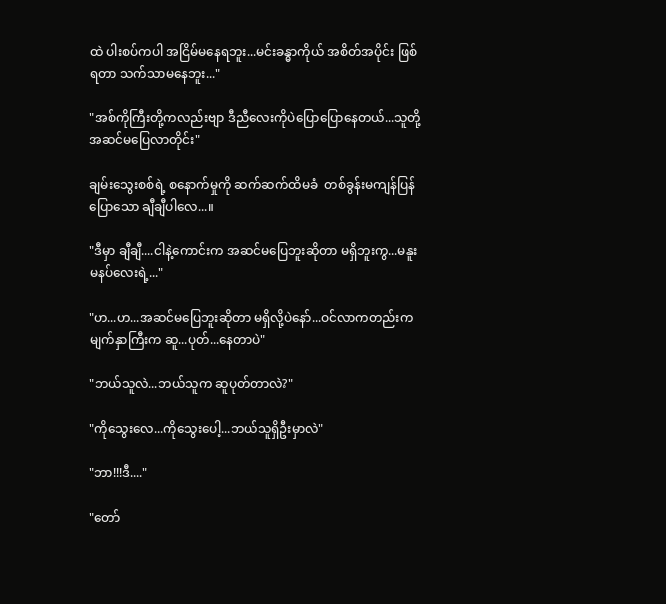ထဲ ပါးစပ်ကပါ အငြိမ်မနေရဘူး...မင်းခန္ဓာကိုယ် အစိတ်အပိုင်း ဖြစ်ရတာ သက်သာမနေဘူး..."

"အစ်ကိုကြီးတို့ကလည်းဗျာ ဒီညီလေးကိုပဲ‌ပြောပြောနေတယ်...သူတို့အဆင်မပြေလာတိုင်း"

ချမ်းသွေးစစ်ရဲ့ စနောက်မှုကို ဆက်‌ဆက်ထိမခံ  တစ်ခွန်းမကျန်ပြန်ပြောသော ချီချီပါလေ...။

"ဒီမှာ ချီချီ....ငါနဲ့ကောင်းက အဆင်မပြေဘူးဆိုတာ မရှိဘူးကွ...မနူးမနပ်လေးရဲ့..."

"ဟ...ဟ...အဆင်မပြေဘူးဆိုတာ မရှိလို့ပဲနော်...ဝင်လာကတည်းက မျက်နှာကြီးက ဆူ...ပုတ်...နေတာပဲ"

"ဘယ်သူလဲ...ဘယ်သူက ဆူပုတ်တာလဲ?"

"ကိုသွေးလေ...ကိုသွေးပေါ့...ဘယ်သူရှိဦးမှာလဲ"

"ဘာ!!!ဒီ...."

"တော်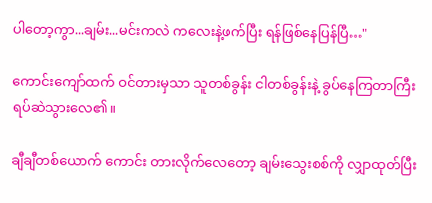ပါတော့ကွာ...ချမ်း...မင်းကလဲ ကလေးနဲ့ဖက်ပြီး ရန်ဖြစ်နေပြန်ပြီ…"

ကောင်းကျော်ထက် ဝင်တားမှသာ သူတစ်ခွန်း ငါတစ်ခွန်းနဲ့ ခွပ်နေကြတာကြီး ရပ်ဆဲသွားလေ၏။

ချီချီတစ်ယောက် ကောင်း တားလိုက်လေတော့ ချမ်းသွေးစစ်ကို လျှာထုတ်ပြီး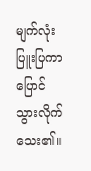မျက်လုံးပြူးပြကာ ပြောင်သွားလိုက်သေး၏။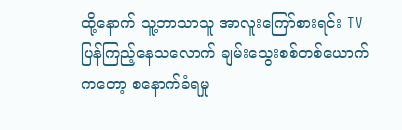ထို့နောက် သူ့ဘာသာသူ အာလူးကြော်စားရင်း TVပြန်ကြည့်နေသလောက် ချမ်းသွေးစစ်တစ်ယောက်ကတော့ စနောက်ခံရမှု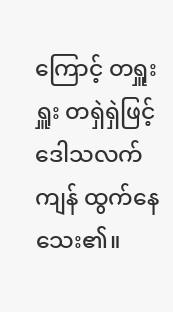ကြောင့် တရှူးရှူး တရှဲရှဲဖြင့် ဒေါသလက်ကျန် ထွက်နေသေး၏။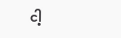ငါ့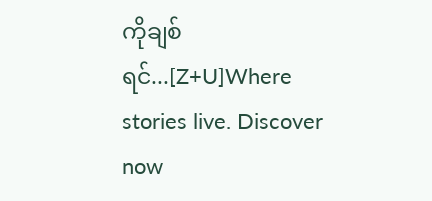ကိုချစ်ရင်...[Z+U]Where stories live. Discover now